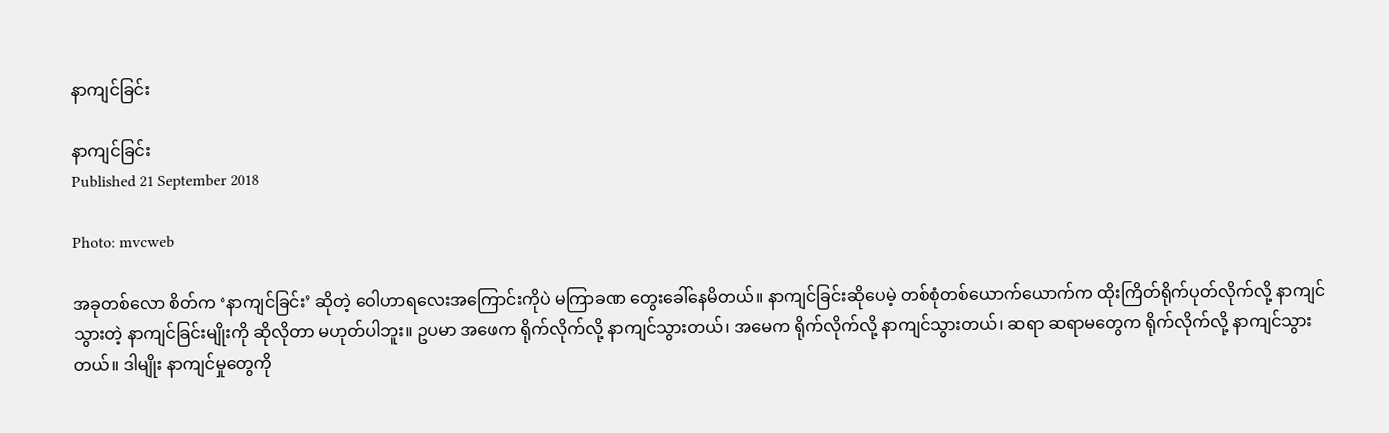နာကျင်ခြင်း

နာကျင်ခြင်း
Published 21 September 2018

Photo: mvcweb

အခုတစ်လော စိတ်က ‘နာကျင်ခြင်း’ ဆိုတဲ့ ဝေါဟာရလေးအကြောင်းကိုပဲ မကြာခဏ တွေးခေါ်နေမိတယ်။ နာကျင်ခြင်းဆိုပေမဲ့ တစ်စုံတစ်ယောက်ယောက်က ထိုးကြိတ်ရိုက်ပုတ်လိုက်လို့ နာကျင်သွားတဲ့ နာကျင်ခြင်းမျိုးကို ဆိုလိုတာ မဟုတ်ပါဘူး။ ဥပမာ အဖေက ရိုက်လိုက်လို့ နာကျင်သွားတယ်၊ အမေက ရိုက်လိုက်လို့ နာကျင်သွားတယ်၊ ဆရာ ဆရာမတွေက ရိုက်လိုက်လို့ နာကျင်သွားတယ်။ ဒါမျိုး နာကျင်မှုတွေကို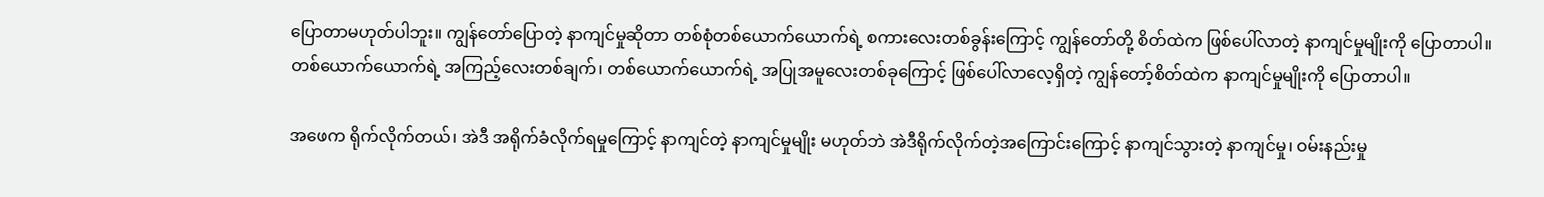ပြောတာမဟုတ်ပါဘူး။ ကျွန်တော်ပြောတဲ့ နာကျင်မှုဆိုတာ တစ်စုံတစ်ယောက်ယောက်ရဲ့ စကားလေးတစ်ခွန်းကြောင့် ကျွန်တော်တို့ စိတ်ထဲက ဖြစ်ပေါ်လာတဲ့ နာကျင်မှုမျိုးကို ပြောတာပါ။ တစ်ယောက်ယောက်ရဲ့ အကြည့်လေးတစ်ချက်၊ တစ်ယောက်ယောက်ရဲ့ အပြုအမူလေးတစ်ခုကြောင့် ဖြစ်ပေါ်လာလေ့ရှိတဲ့ ကျွန်တော့်စိတ်ထဲက နာကျင်မှုမျိုးကို ပြောတာပါ။

အဖေက ရိုက်လိုက်တယ်၊ အဲဒီ အရိုက်ခံလိုက်ရမှုကြောင့် နာကျင်တဲ့ နာကျင်မှုမျိုး မဟုတ်ဘဲ အဲဒီရိုက်လိုက်တဲ့အကြောင်းကြောင့် နာကျင်သွားတဲ့ နာကျင်မှု၊ ဝမ်းနည်းမှု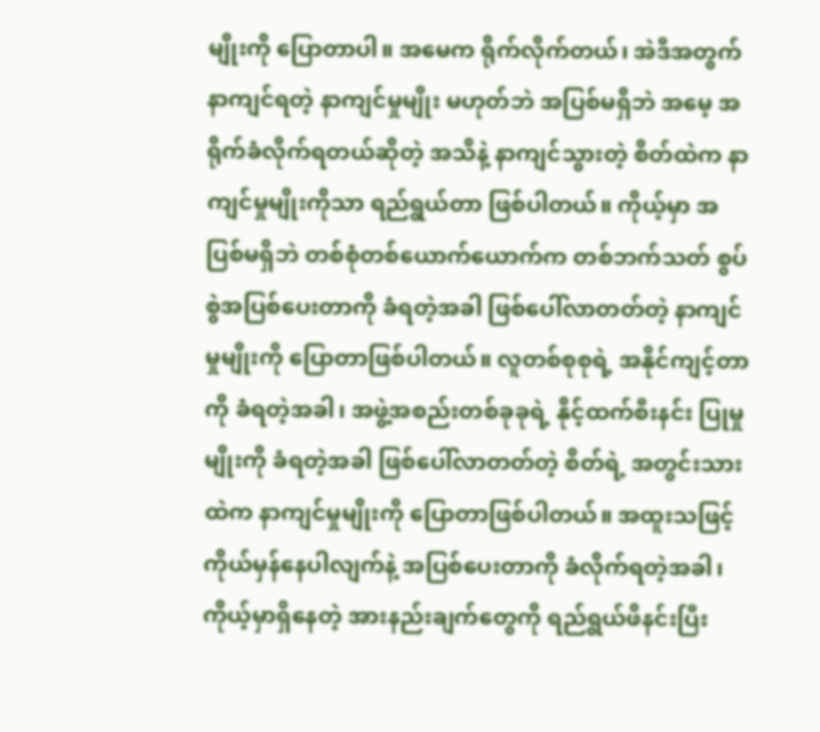မျိုးကို ပြောတာပါ။ အမေက ရိုက်လိုက်တယ်၊ အဲဒီအတွက် နာကျင်ရတဲ့ နာကျင်မှုမျိုး မဟုတ်ဘဲ အပြစ်မရှိဘဲ အမေ့ အရိုက်ခံလိုက်ရတယ်ဆိုတဲ့ အသိနဲ့ နာကျင်သွားတဲ့ စိတ်ထဲက နာကျင်မှုမျိုးကိုသာ ရည်ရွယ်တာ ဖြစ်ပါတယ်။ ကိုယ့်မှာ အပြစ်မရှိဘဲ တစ်စုံတစ်ယောက်ယောက်က တစ်ဘက်သတ် စွပ်စွဲအပြစ်ပေးတာကို ခံရတဲ့အခါ ဖြစ်ပေါ်လာတတ်တဲ့ နာကျင်မှုမျိုးကို ပြောတာဖြစ်ပါတယ်။ လူတစ်စုစုရဲ့ အနိုင်ကျင့်တာကို ခံရတဲ့အခါ၊ အဖွဲ့အစည်းတစ်ခုခုရဲ့ နိုင့်ထက်စီးနင်း ပြုမှုမျိုးကို ခံရတဲ့အခါ ဖြစ်ပေါ်လာတတ်တဲ့ စိတ်ရဲ့ အတွင်းသားထဲက နာကျင်မှုမျိုးကို ပြောတာဖြစ်ပါတယ်။ အထူးသဖြင့် ကိုယ်မှန်နေပါလျက်နဲ့ အပြစ်ပေးတာကို ခံလိုက်ရတဲ့အခါ၊ ကိုယ့်မှာရှိနေတဲ့ အားနည်းချက်တွေကို ရည်ရွယ်ဖိနင်းပြီး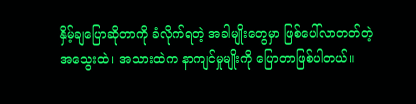နှိမ့်ချပြောဆိုတာကို ခံလိုက်ရတဲ့ အခါမျိုးတွေမှာ ဖြစ်ပေါ်လာတတ်တဲ့ အသွေးထဲ၊ အသားထဲက နာကျင်မှုမျိုးကို ပြောတာဖြစ်ပါတယ်။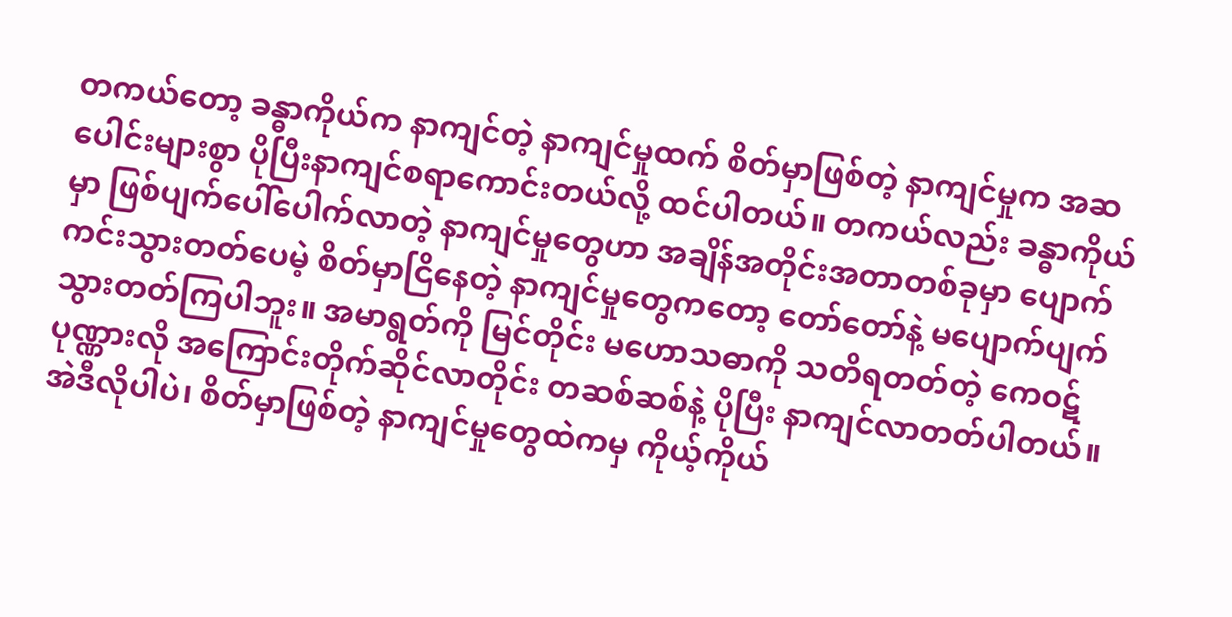တကယ်တော့ ခန္ဓာကိုယ်က နာကျင်တဲ့ နာကျင်မှုထက် စိတ်မှာဖြစ်တဲ့ နာကျင်မှုက အဆပေါင်းများစွာ ပိုပြီးနာကျင်စရာကောင်းတယ်လို့ ထင်ပါတယ်။ တကယ်လည်း ခန္ဓာကိုယ်မှာ ဖြစ်ပျက်ပေါ်ပေါက်လာတဲ့ နာကျင်မှုတွေဟာ အချိန်အတိုင်းအတာတစ်ခုမှာ ပျောက်ကင်းသွားတတ်ပေမဲ့ စိတ်မှာငြိနေတဲ့ နာကျင်မှုတွေကတော့ တော်တော်နဲ့ မပျောက်ပျက်သွားတတ်ကြပါဘူး။ အမာရွတ်ကို မြင်တိုင်း မဟောသဓာကို သတိရတတ်တဲ့ ကေဝဋ်ပုဏ္ဏားလို အကြောင်းတိုက်ဆိုင်လာတိုင်း တဆစ်ဆစ်နဲ့ ပိုပြီး နာကျင်လာတတ်ပါတယ်။ အဲဒီလိုပါပဲ၊ စိတ်မှာဖြစ်တဲ့ နာကျင်မှုတွေထဲကမှ ကိုယ့်ကိုယ်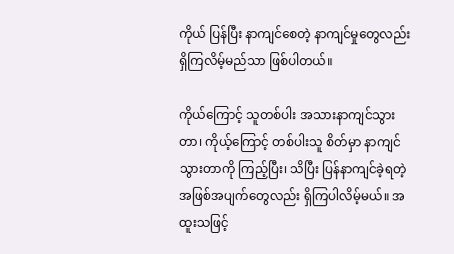ကိုယ် ပြန်ပြီး နာကျင်စေတဲ့ နာကျင်မှုတွေလည်း ရှိကြလိမ့်မည်သာ ဖြစ်ပါတယ်။

ကိုယ်ကြောင့် သူတစ်ပါး အသားနာကျင်သွားတာ၊ ကိုယ့်ကြောင့် တစ်ပါးသူ စိတ်မှာ နာကျင်သွားတာကို ကြည့်ပြီး၊ သိပြီး ပြန်နာကျင်ခဲ့ရတဲ့ အဖြစ်အပျက်တွေလည်း ရှိကြပါလိမ့်မယ်။ အထူးသဖြင့်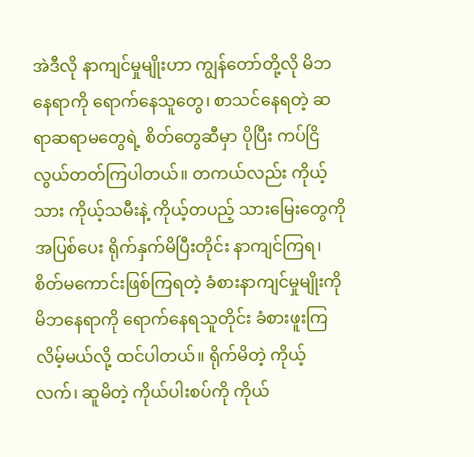အဲဒီလို နာကျင်မှုမျိုးဟာ ကျွန်တော်တို့လို မိဘနေရာကို ရောက်နေသူတွေ၊ စာသင်နေရတဲ့ ဆရာဆရာမတွေရဲ့ စိတ်တွေဆီမှာ ပိုပြီး ကပ်ငြိလွယ်တတ်ကြပါတယ်။ တကယ်လည်း ကိုယ့်သား ကိုယ့်သမီးနဲ့ ကိုယ့်တပည့် သားမြေးတွေကို အပြစ်ပေး ရိုက်နှက်မိပြီးတိုင်း နာကျင်ကြရ၊ စိတ်မကောင်းဖြစ်ကြရတဲ့ ခံစားနာကျင်မှုမျိုးကို မိဘနေရာကို ရောက်နေရသူတိုင်း ခံစားဖူးကြလိမ့်မယ်လို့ ထင်ပါတယ်။ ရိုက်မိတဲ့ ကိုယ့်လက်၊ ဆူမိတဲ့ ကိုယ်ပါးစပ်ကို ကိုယ်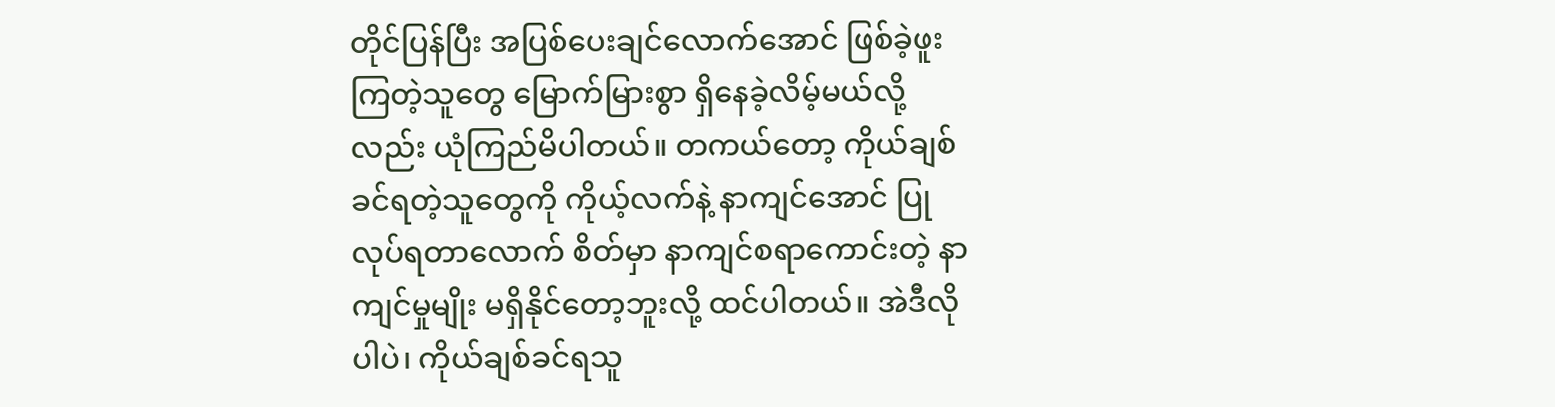တိုင်ပြန်ပြီး အပြစ်ပေးချင်လောက်အောင် ဖြစ်ခဲ့ဖူးကြတဲ့သူတွေ မြောက်မြားစွာ ရှိနေခဲ့လိမ့်မယ်လို့လည်း ယုံကြည်မိပါတယ်။ တကယ်တော့ ကိုယ်ချစ်ခင်ရတဲ့သူတွေကို ကိုယ့်လက်နဲ့ နာကျင်အောင် ပြုလုပ်ရတာလောက် စိတ်မှာ နာကျင်စရာကောင်းတဲ့ နာကျင်မှုမျိုး မရှိနိုင်တော့ဘူးလို့ ထင်ပါတယ်။ အဲဒီလိုပါပဲ၊ ကိုယ်ချစ်ခင်ရသူ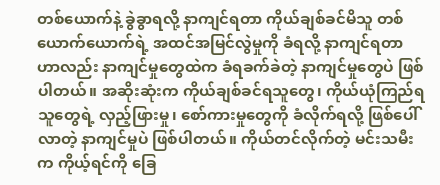တစ်ယောက်နဲ့ ခွဲခွာရလို့ နာကျင်ရတာ ကိုယ်ချစ်ခင်မိသူ တစ်ယောက်ယောက်ရဲ့ အထင်အမြင်လွဲမှုကို ခံရလို့ နာကျင်ရတာဟာလည်း နာကျင်မှုတွေထဲက ခံရခက်ခဲတဲ့ နာကျင်မှုတွေပဲ ဖြစ်ပါတယ်။ အဆိုးဆုံးက ကိုယ်ချစ်ခင်ရသူတွေ၊ ကိုယ်ယုံကြည်ရသူတွေရဲ့ လှည့်ဖြားမှု၊ စော်ကားမှုတွေကို ခံလိုက်ရလို့ ဖြစ်ပေါ်လာတဲ့ နာကျင်မှုပဲ ဖြစ်ပါတယ်။ ကိုယ်တင်လိုက်တဲ့ မင်းသမီးက ကိုယ့်ရင်ကို ခြေ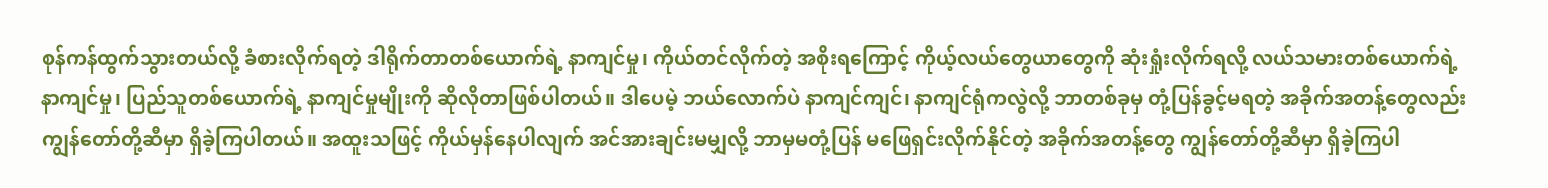စုန်ကန်ထွက်သွားတယ်လို့ ခံစားလိုက်ရတဲ့ ဒါရိုက်တာတစ်ယောက်ရဲ့ နာကျင်မှု၊ ကိုယ်တင်လိုက်တဲ့ အစိုးရကြောင့် ကိုယ့်လယ်တွေယာတွေကို ဆုံးရှုံးလိုက်ရလို့ လယ်သမားတစ်ယောက်ရဲ့ နာကျင်မှု၊ ပြည်သူတစ်ယောက်ရဲ့ နာကျင်မှုမျိုးကို ဆိုလိုတာဖြစ်ပါတယ်။ ဒါပေမဲ့ ဘယ်လောက်ပဲ နာကျင်ကျင်၊ နာကျင်ရုံကလွဲလို့ ဘာတစ်ခုမှ တုံ့ပြန်ခွင့်မရတဲ့ အခိုက်အတန့်တွေလည်း ကျွန်တော်တို့ဆီမှာ ရှိခဲ့ကြပါတယ်။ အထူးသဖြင့် ကိုယ်မှန်နေပါလျက် အင်အားချင်းမမျှလို့ ဘာမှမတုံ့ပြန် မဖြေရှင်းလိုက်နိုင်တဲ့ အခိုက်အတန့်တွေ ကျွန်တော်တို့ဆီမှာ ရှိခဲ့ကြပါ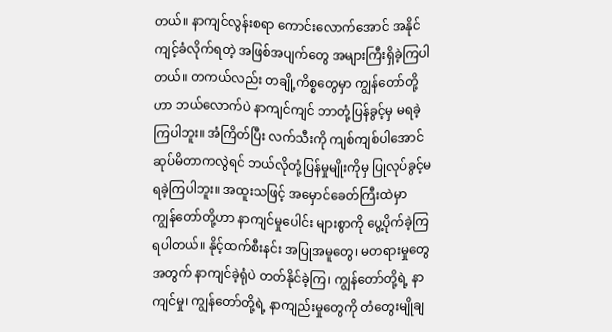တယ်။ နာကျင်လွန်းစရာ ကောင်းလောက်အောင် အနိုင်ကျင့်ခံလိုက်ရတဲ့ အဖြစ်အပျက်တွေ အများကြီးရှိခဲ့ကြပါတယ်။ တကယ်လည်း တချို့ကိစ္စတွေမှာ ကျွန်တော်တို့ဟာ ဘယ်လောက်ပဲ နာကျင်ကျင် ဘာတုံ့ပြန်ခွင့်မှ မရခဲ့ကြပါဘူး။ အံကြိတ်ပြီး လက်သီးကို ကျစ်ကျစ်ပါအောင် ဆုပ်မိတာကလွဲရင် ဘယ်လိုတုံ့ပြန်မှုမျိုးကိုမှ ပြုလုပ်ခွင့်မရခဲ့ကြပါဘူး။ အထူးသဖြင့် အမှောင်ခေတ်ကြီးထဲမှာ ကျွန်တော်တို့ဟာ နာကျင်မှုပေါင်း များစွာကို ပွေ့ပိုက်ခဲ့ကြရပါတယ်။ နိုင့်ထက်စီးနင်း အပြုအမူတွေ၊ မတရားမှုတွေအတွက် နာကျင်ခဲ့ရုံပဲ တတ်နိုင်ခဲ့ကြ၊ ကျွန်တော်တို့ရဲ့ နာကျင်မှု၊ ကျွန်တော်တို့ရဲ့ နာကျည်းမှုတွေကို တံတွေးမျိုချ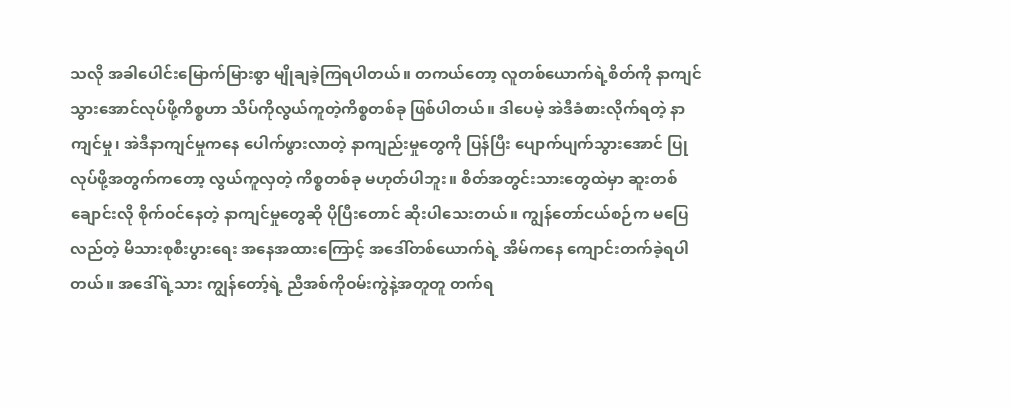သလို အခါပေါင်းမြောက်မြားစွာ မျိုချခဲ့ကြရပါတယ်။ တကယ်တော့ လူတစ်ယောက်ရဲ့စိတ်ကို နာကျင်သွားအောင်လုပ်ဖို့ကိစ္စဟာ သိပ်ကိုလွယ်ကူတဲ့ကိစ္စတစ်ခု ဖြစ်ပါတယ်။ ဒါပေမဲ့ အဲဒီခံစားလိုက်ရတဲ့ နာကျင်မှု၊ အဲဒီနာကျင်မှုကနေ ပေါက်ဖွားလာတဲ့ နာကျည်းမှုတွေကို ပြန်ပြီး ပျောက်ပျက်သွားအောင် ပြုလုပ်ဖို့အတွက်ကတော့ လွယ်ကူလှတဲ့ ကိစ္စတစ်ခု မဟုတ်ပါဘူး။ စိတ်အတွင်းသားတွေထဲမှာ ဆူးတစ်ချောင်းလို စိုက်ဝင်နေတဲ့ နာကျင်မှုတွေဆို ပိုပြီးတောင် ဆိုးပါသေးတယ်။ ကျွန်တော်ငယ်စဉ်က မပြေလည်တဲ့ မိသားစုစီးပွားရေး အနေအထားကြောင့် အဒေါ်တစ်ယောက်ရဲ့ အိမ်ကနေ ကျောင်းတက်ခဲ့ရပါတယ်။ အဒေါ်ရဲ့သား ကျွန်တော့်ရဲ့ ညီအစ်ကိုဝမ်းကွဲနဲ့အတူတူ တက်ရ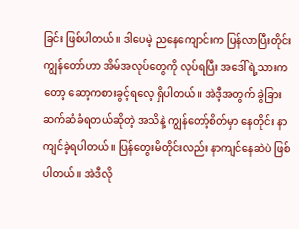ခြင်း ဖြစ်ပါတယ်။ ဒါပေမဲ့ ညနေကျောင်းက ပြန်လာပြီးတိုင်း ကျွန်တော်ဟာ အိမ်အလုပ်တွေကို လုပ်ရပြီး အဒေါ်ရဲ့သားကတော့ ဆော့ကစားခွင့်ရလေ့ ရှိပါတယ်။ အဲဒီ့အတွက် ခွဲခြားဆက်ဆံခံရတယ်ဆိုတဲ့ အသိနဲ့ ကျွန်တော့်စိတ်မှာ နေတိုင်း နာကျင်ခဲ့ရပါတယ်။ ပြန်တွေးမိတိုင်းလည်း နာကျင်နေဆဲပဲ ဖြစ်ပါတယ်။ အဲဒီလို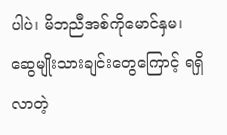ပါပဲ၊ မိဘညီအစ်ကိုမောင်နှမ၊ ဆွေမျိုးသားချင်းတွေကြောင့် ရရှိလာတဲ့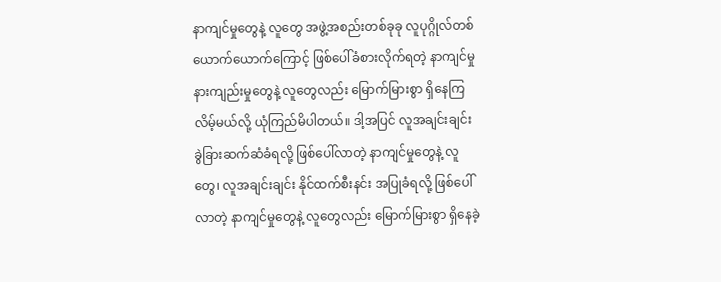နာကျင်မှုတွေနဲ့ လူတွေ အဖွဲ့အစည်းတစ်ခုခု လူပုဂ္ဂိုလ်တစ်ယောက်ယောက်ကြောင့် ဖြစ်ပေါ်ခံစားလိုက်ရတဲ့ နာကျင်မှု နားကျည်းမှုတွေနဲ့ လူတွေလည်း မြောက်မြားစွာ ရှိနေကြလိမ့်မယ်လို့ ယုံကြည်မိပါတယ်။ ဒါ့အပြင် လူအချင်းချင်း ခွဲခြားဆက်ဆံခံရလို့ ဖြစ်ပေါ်လာတဲ့ နာကျင်မှုတွေနဲ့ လူတွေ၊ လူအချင်းချင်း နိုင်ထက်စီးနင်း အပြုခံရလို့ ဖြစ်ပေါ်လာတဲ့ နာကျင်မှုတွေနဲ့ လူတွေလည်း မြောက်မြားစွာ ရှိနေခဲ့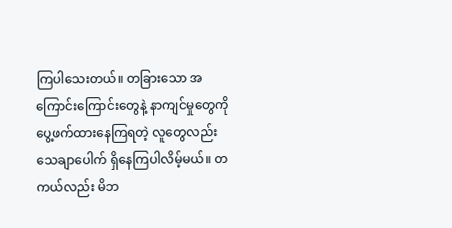ကြပါသေးတယ်။ တခြားသော အကြောင်းကြောင်းတွေနဲ့ နာကျင်မှုတွေကို ပွေ့ဖက်ထားနေကြရတဲ့ လူတွေလည်း သေချာပေါက် ရှိနေကြပါလိမ့်မယ်။ တကယ်လည်း မိဘ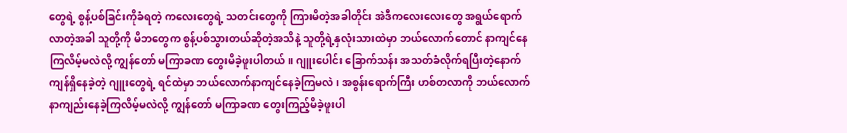တွေရဲ့ စွန့်ပစ်ခြင်းကိုခံရတဲ့ ကလေးတွေရဲ့ သတင်းတွေကို ကြားမိတဲ့အခါတိုင်း အဲဒီကလေးလေးတွေ အရွယ်ရောက်လာတဲ့အခါ သူတို့ကို မိဘတွေက စွန့်ပစ်သွားတယ်ဆိုတဲ့အသိနဲ့ သူတို့ရဲ့နှလုံးသားထဲမှာ ဘယ်လောက်တောင် နာကျင်နေကြလိမ့်မလဲလို့ ကျွန်တော် မကြာခဏ တွေးမိခဲ့ဖူးပါတယ်။ ဂျူးပေါင်း ခြောက်သန်း အသတ်ခံလိုက်ရပြီးတဲ့နောက် ကျန်ရှိနေခဲ့တဲ့ ဂျူးတွေရဲ့ ရင်ထဲမှာ ဘယ်လောက်နာကျင်နေခဲ့ကြမလဲ၊ အစွန်းရောက်ကြီး ဟစ်တလာကို ဘယ်လောက် နာကျည်းနေခဲ့ကြလိမ့်မလဲလို့ ကျွန်တော် မကြာခဏ တွေးကြည့်မိခဲ့ဖူးပါ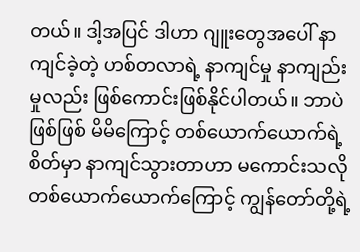တယ်။ ဒါ့အပြင် ဒါဟာ ဂျူးတွေအပေါ် နာကျင်ခဲ့တဲ့ ဟစ်တလာရဲ့ နာကျင်မှု နာကျည်းမှုလည်း ဖြစ်ကောင်းဖြစ်နိုင်ပါတယ်။ ဘာပဲဖြစ်ဖြစ် မိမိကြောင့် တစ်ယောက်ယောက်ရဲ့ စိတ်မှာ နာကျင်သွားတာဟာ မကောင်းသလို တစ်ယောက်ယောက်ကြောင့် ကျွန်တော်တို့ရဲ့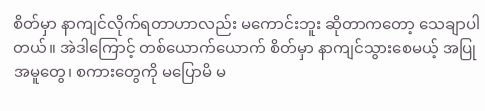စိတ်မှာ နာကျင်လိုက်ရတာဟာလည်း မကောင်းဘူး ဆိုတာကတော့ သေချာပါတယ်။ အဲဒါကြောင့် တစ်ယောက်ယောက် စိတ်မှာ နာကျင်သွားစေမယ့် အပြုအမူတွေ၊ စကားတွေကို မပြောမိ မ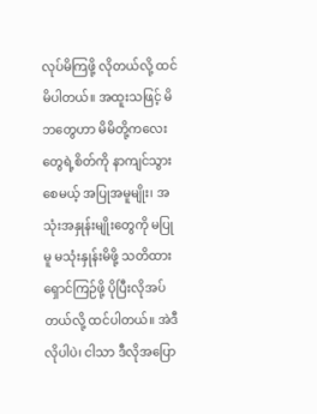လုပ်မိကြဖို့ လိုတယ်လို့ ထင်မိပါတယ်။ အထူးသဖြင့် မိဘတွေဟာ မိမိတို့ကလေးတွေရဲ့စိတ်ကို နာကျင်သွားစေမယ့် အပြုအမူမျိုး၊ အသုံးအနှုန်းမျိုးတွေကို မပြုမူ မသုံးနှုန်းမိဖို့ သတိထားရှောင်ကြဉ်ဖို့ ပိုပြီးလိုအပ်တယ်လို့ ထင်ပါတယ်။ အဲဒီလိုပါပဲ၊ ငါသာ ဒီလိုအပြော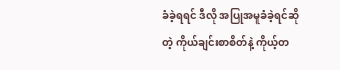ခံခဲ့ရရင် ဒီလို အပြုအမူခံခဲ့ရင်ဆိုတဲ့ ကိုယ်ချင်းစာစိတ်နဲ့ ကိုယ့်တ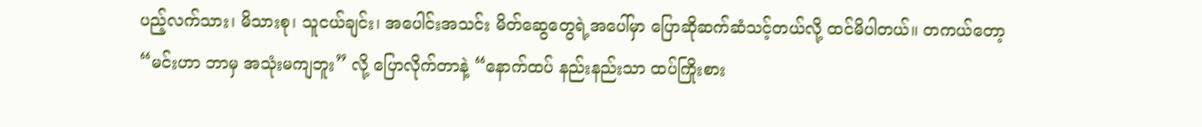ပည့်လက်သား၊ မိသားစု၊ သူငယ်ချင်း၊ အပေါင်းအသင်း မိတ်ဆွေတွေရဲ့အပေါ်မှာ ပြောဆိုဆက်ဆံသင့်တယ်လို့ ထင်မိပါတယ်။ တကယ်တော့ “မင်းဟာ ဘာမှ အသုံးမကျဘူး” လို့ ပြောလိုက်တာနဲ့ “နောက်ထပ် နည်းနည်းသာ ထပ်ကြိုးစား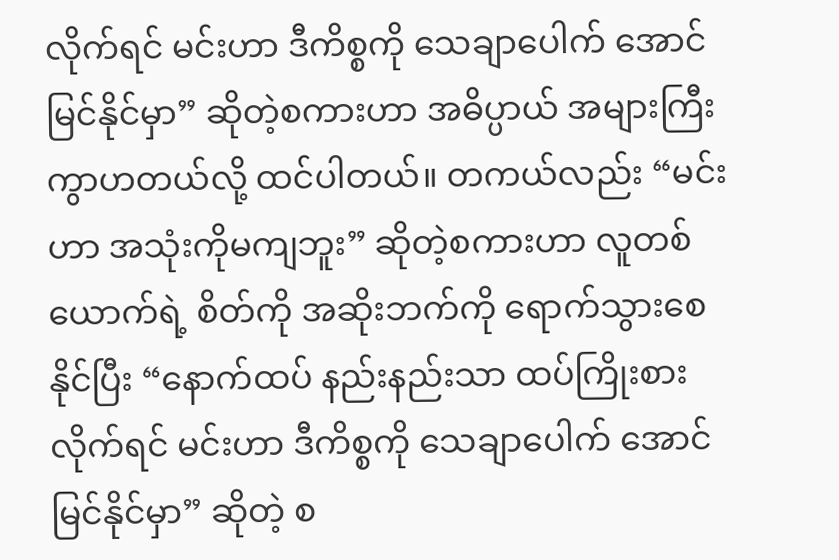လိုက်ရင် မင်းဟာ ဒီကိစ္စကို သေချာပေါက် အောင်မြင်နိုင်မှာ” ဆိုတဲ့စကားဟာ အဓိပ္ပာယ် အများကြီး ကွာဟတယ်လို့ ထင်ပါတယ်။ တကယ်လည်း “မင်းဟာ အသုံးကိုမကျဘူး” ဆိုတဲ့စကားဟာ လူတစ်ယောက်ရဲ့ စိတ်ကို အဆိုးဘက်ကို ရောက်သွားစေနိုင်ပြီး “နောက်ထပ် နည်းနည်းသာ ထပ်ကြိုးစားလိုက်ရင် မင်းဟာ ဒီကိစ္စကို သေချာပေါက် အောင်မြင်နိုင်မှာ” ဆိုတဲ့ စ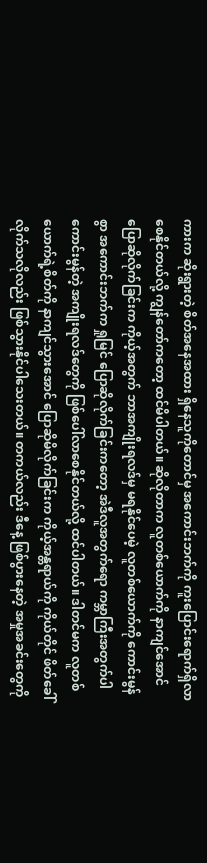ကားက ဆိုးရွားတဲ့ စိတ်အနေအထား ရှိနေသူကိုတောင်မှ အကောင်းဘက်ကို ကူးပြောင်းရောက်ရှိလာစေနိုင်တယ်လို့ ကျွန်တော်ကတော့ ထင်မိပါတယ်။ ဆိုလိုတာက လူတစ်ယောက်ကို နာကျင်အောင် ပြောဆိုလိုက်ခြင်းက ကိုယ့်အတွက် ဘာအကျိုးရလဒ်မှ မရနိုင်ပေမဲ့ လူတစ်ယောက်ကို ကောင်းမွန်စွာ အကောင်းဘက်က ရှုမြင် ပြောဆိုလိုက်ခြင်းကတော့ အဲဒီလူအတွက်ရော ကမ္ဘာကြီးအတွက်ပါ ကောင်းမွန်တဲ့ အကျိုးရလဒ်တွေကို ဖြစ်ပေါ်လာစေနိုင်တယ်လို့ ထင်ပါတယ်။ ဒါတင်မက လူတစ်ယောက်ရဲ့စိတ်ကို နာကျင်သွားအောင် ပြောဆိုမိလိုက်ခြင်းက ကိုယ့်အန္တရာယ်ကို ကိုယ်တိုင် ဖိတ်ခေါ်လိုက်သလိုလည်း ဖြစ်သွားနိုင်ပါသေးတယ်။ တကယ်လည်း ဒီနေ့ ဖြစ်ပွားနေတဲ့ အမှုအခင်းတွေကို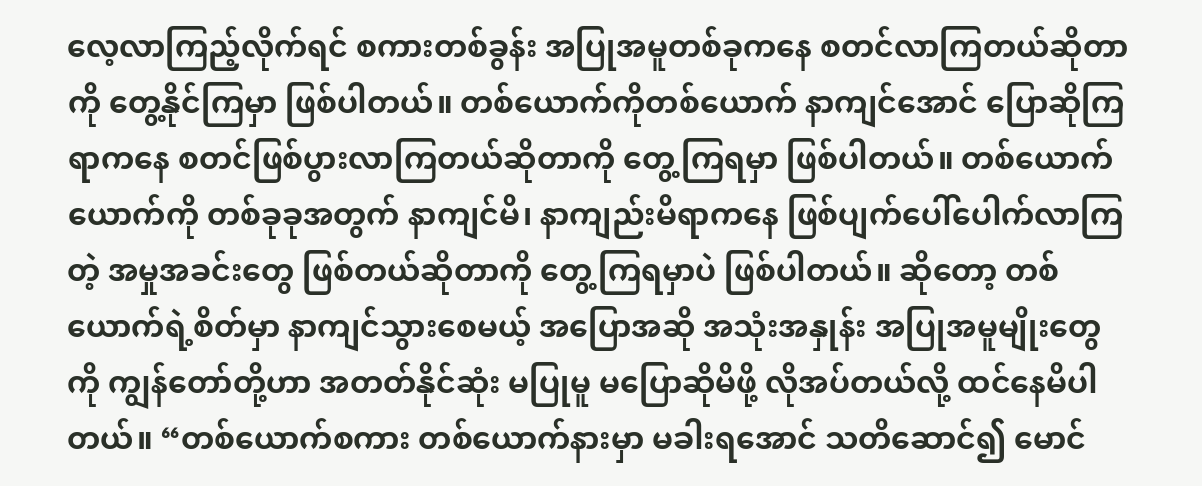လေ့လာကြည့်လိုက်ရင် စကားတစ်ခွန်း အပြုအမူတစ်ခုကနေ စတင်လာကြတယ်ဆိုတာကို တွေ့နိုင်ကြမှာ ဖြစ်ပါတယ်။ တစ်ယောက်ကိုတစ်ယောက် နာကျင်အောင် ပြောဆိုကြရာကနေ စတင်ဖြစ်ပွားလာကြတယ်ဆိုတာကို တွေ့ကြရမှာ ဖြစ်ပါတယ်။ တစ်ယောက်ယောက်ကို တစ်ခုခုအတွက် နာကျင်မိ၊ နာကျည်းမိရာကနေ ဖြစ်ပျက်ပေါ်ပေါက်လာကြတဲ့ အမှုအခင်းတွေ ဖြစ်တယ်ဆိုတာကို တွေ့ကြရမှာပဲ ဖြစ်ပါတယ်။ ဆိုတော့ တစ်ယောက်ရဲ့စိတ်မှာ နာကျင်သွားစေမယ့် အပြောအဆို အသုံးအနှုန်း အပြုအမူမျိုးတွေကို ကျွန်တော်တို့ဟာ အတတ်နိုင်ဆုံး မပြုမူ မပြောဆိုမိဖို့ လိုအပ်တယ်လို့ ထင်နေမိပါတယ်။ “တစ်ယောက်စကား တစ်ယောက်နားမှာ မခါးရအောင် သတိဆောင်၍ မောင်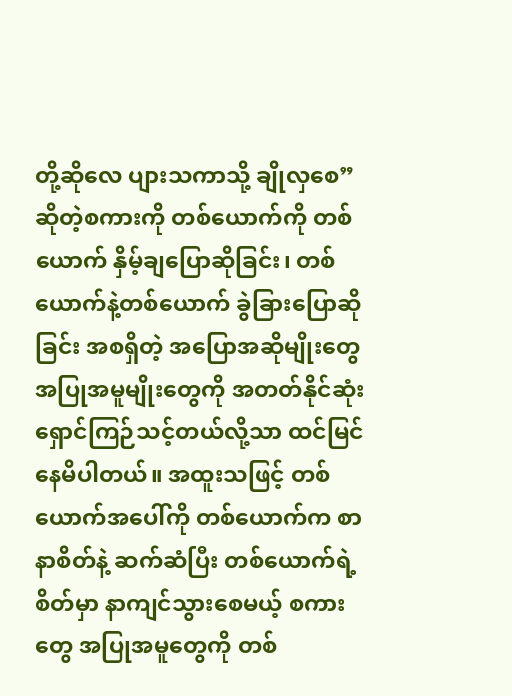တို့ဆိုလေ ပျားသကာသို့ ချိုလှစေ” ဆိုတဲ့စကားကို တစ်ယောက်ကို တစ်ယောက် နှိမ့်ချပြောဆိုခြင်း၊ တစ်ယောက်နဲ့တစ်ယောက် ခွဲခြားပြောဆိုခြင်း အစရှိတဲ့ အပြောအဆိုမျိုးတွေ အပြုအမူမျိုးတွေကို အတတ်နိုင်ဆုံး ရှောင်ကြဉ်သင့်တယ်လို့သာ ထင်မြင်နေမိပါတယ်။ အထူးသဖြင့် တစ်ယောက်အပေါ်ကို တစ်ယောက်က စာနာစိတ်နဲ့ ဆက်ဆံပြီး တစ်ယောက်ရဲ့စိတ်မှာ နာကျင်သွားစေမယ့် စကားတွေ အပြုအမူတွေကို တစ်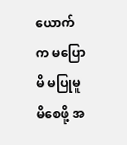ယောက်က မပြောမိ မပြုမူမိစေဖို့ အ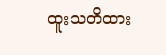ထူးသတိထား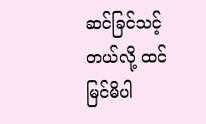ဆင်ခြင်သင့်တယ်လို့ ထင်မြင်မိပါ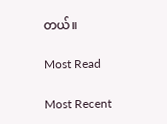တယ်။

Most Read

Most Recent